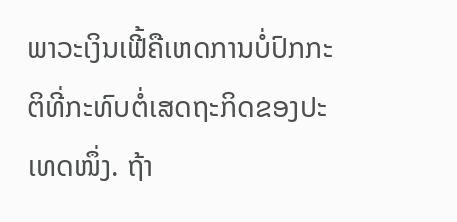ພາວະເງິນເຟີ້ຄືເຫດການບໍ່ປົກກະຕິທີ່ກະທົບຕໍ່ເສດຖະກິດຂອງປະເທດໜຶ່ງ. ຖ້າ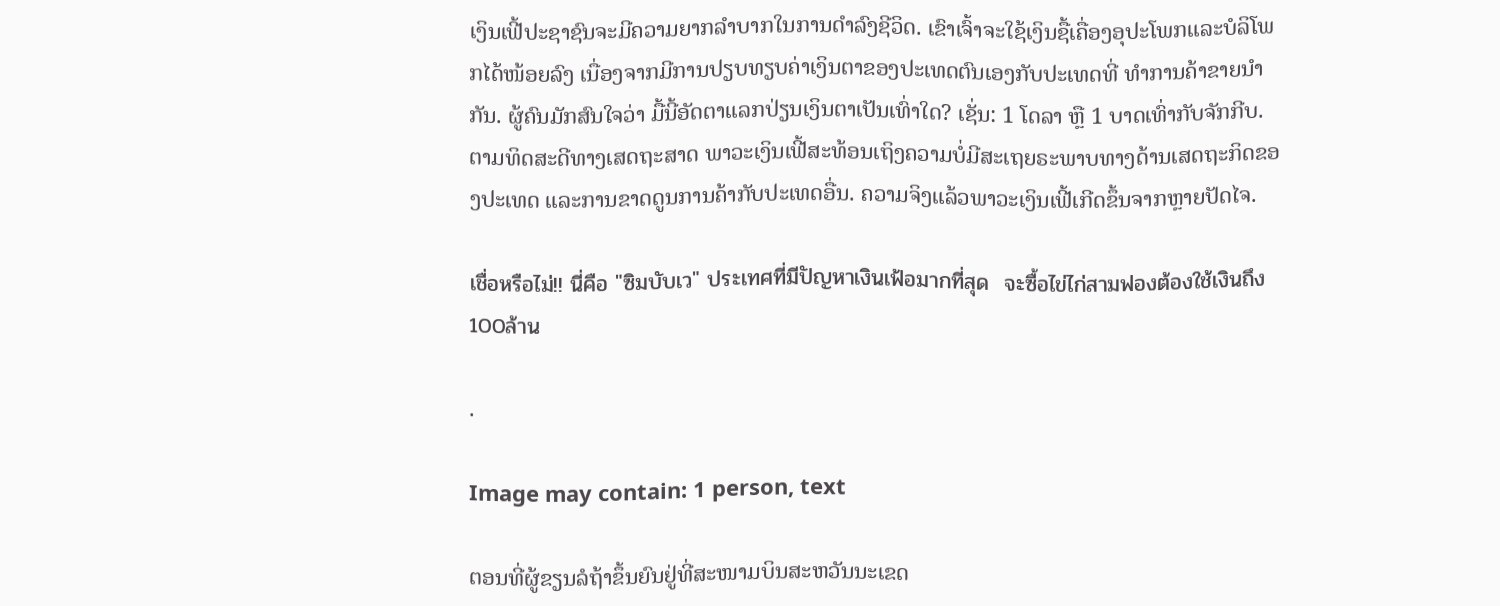ເງິນເຟີ້ປະຊາຊົນຈະມີຄວາມຍາກລໍາບາກໃນການດໍາລົງຊີວິດ. ເຂົາເຈົ້າຈະໃຊ້ເງິນຊື້ເຄື່ອງອຸປະໂພກແລະບໍລິໂພກໄດ້ໜ້ອຍລົງ ເນື່ອງຈາກມີການປຽບທຽບຄ່າເງິນຕາຂອງປະເທດຕົນເອງກັບປະເທດທີ່ ທໍາການຄ້າຂາຍນໍາກັນ. ຜູ້ຄົນມັກສົນໃຈວ່າ ມື້ນີ້ອັດຕາແລກປ່ຽນເງິນຕາເປັນເທົ່າໃດ? ເຊັ່ນ: 1 ໂດລາ ຫຼື 1 ບາດເທົ່າກັບຈັກກີບ. ຕາມທິດສະດີທາງເສດຖະສາດ ພາວະເງິນເຟີ້ສະທ້ອນເຖິງຄວາມບໍ່ມີສະເຖຍຣະພາບທາງດ້ານເສດຖະກິດຂອງປະເທດ ແລະການຂາດດູນການຄ້າກັບປະເທດອື່ນ. ຄວາມຈິງແລ້ວພາວະເງິນເຟີ້ເກີດຂຶ້ນຈາກຫຼາຍປັດໄຈ.

เชื่อหรือไม่!! นี่คือ "ซิมบับเว" ประเทศที่มีปัญหาเงินเฟ้อมากที่สุด  จะซื้อไข่ไก่สามฟองต้องใช้เงินถึง100ล้าน

.

Image may contain: 1 person, text

ຕອນທີ່ຜູ້ຂຽນລໍຖ້າຂຶ້ນຍົນຢູ່ທີ່ສະໜາມບິນສະຫວັນນະເຂດ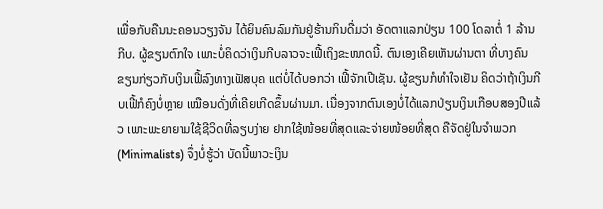ເພື່ອກັບຄືນນະຄອນວຽງຈັນ ໄດ້ຍິນຄົນລົມກັນຢູ່ຮ້ານກິນດື່ມວ່າ ອັດຕາແລກປ່ຽນ 100 ໂດລາຕໍ່ 1 ລ້ານກີບ. ຜູ້ຂຽນຕົກໃຈ ເພາະບໍ່ຄິດວ່າເງິນກີບລາວຈະເຟີ້ເຖິງຂະໜາດນີ້. ຕົນເອງເຄີຍເຫັນຜ່ານຕາ ທີ່ບາງຄົນຂຽນກ່ຽວກັບເງິນເຟີ້ລົງທາງເຟັສບຸຄ ແຕ່ບໍ່ໄດ້ບອກວ່າ ເຟີ້ຈັກເປີເຊັນ. ຜູ້ຂຽນກໍທໍາໃຈເຢັນ ຄິດວ່າຖ້າເງິນກີບເຟີ້ກໍຄົງບໍ່ຫຼາຍ ເໝືອນດັ່ງທີ່ເຄີຍເກີດຂຶ້ນຜ່ານມາ. ເນື່ອງຈາກຕົນເອງບໍ່ໄດ້ແລກປ່ຽນເງິນເກືອບສອງປີແລ້ວ ເພາະພະຍາຍາມໃຊ້ຊີວິດທີ່ລຽບງ່າຍ ຢາກໃຊ້ໜ້ອຍທີ່ສຸດແລະຈ່າຍໜ້ອຍທີ່ສຸດ ຄືຈັດຢູ່ໃນຈໍາພວກ (Minimalists) ຈຶ່ງບໍ່ຮູ້ວ່າ ບັດນີ້ພາວະເງິນ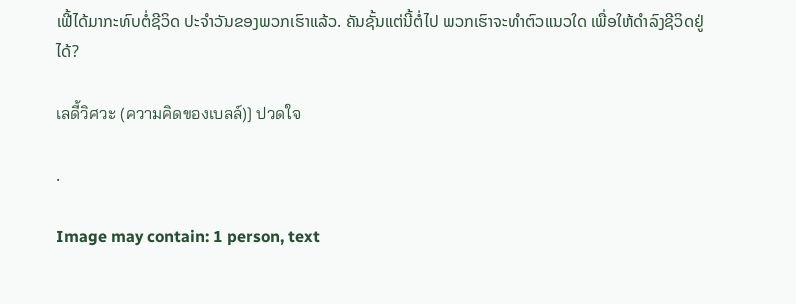ເຟີ້ໄດ້ມາກະທົບຕໍ່ຊີວິດ ປະຈໍາວັນຂອງພວກເຮົາແລ້ວ. ຄັນຊັ້ນແຕ່ນີ້ຕໍ່ໄປ ພວກເຮົາຈະທໍາຕົວແນວໃດ ເພື່ອໃຫ້ດໍາລົງຊີວິດຢູ່ໄດ້?

เลดี้วิศวะ (ความคิดของเบลล์)] ปวดใจ

.

Image may contain: 1 person, text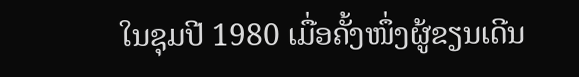ໃນຊຸມປີ 1980 ເມື່ອຄັ້ງໜຶ່ງຜູ້ຂຽນເດີນ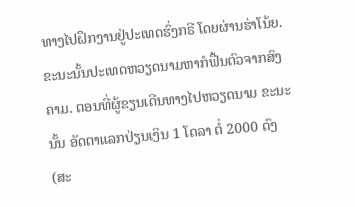ທາງໄປຝຶກງານຢູ່ປະເທດຮົ່ງກຣີ ໂດຍຜ່ານຮ່າໂນ້ຍ. ຂະນະນັ້ນປະເທດຫວຽດນາມຫາກໍຟື້ນຕົວຈາກສົງຄາມ. ຕອນທີ່ຜູ້ຂຽນເດີນທາງໄປຫວຽດນາມ ຂະນະນັ້ນ ອັດຕາແລກປ່ຽນເງິນ 1 ໂດລາ ຕໍ່ 2000 ດົງ (ສະ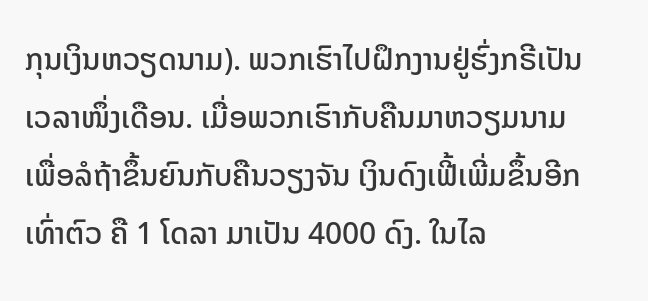ກຸນເງິນຫວຽດນາມ). ພວກເຮົາໄປຝຶກງານຢູ່ຮົ່ງກຣີເປັນເວລາໜຶ່ງເດືອນ. ເມື່ອພວກເຮົາກັບຄືນມາຫວຽມນາມ ເພື່ອລໍຖ້າຂຶ້ນຍົນກັບຄືນວຽງຈັນ ເງິນດົງເຟີ້ເພີ່ມຂຶ້ນອີກເທົ່າຕົວ ຄື 1 ໂດລາ ມາເປັນ 4000 ດົງ. ໃນໄລ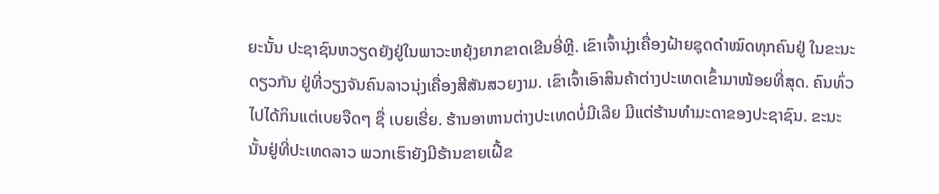ຍະນັ້ນ ປະຊາຊົນຫວຽດຍັງຢູ່ໃນພາວະຫຍຸ້ງຍາກຂາດເຂີນອີ່ຫຼີ. ເຂົາເຈົ້ານຸ່ງເຄື່ອງຝ້າຍຊຸດດໍາໝົດທຸກຄົນຢູ່ ໃນຂະນະດຽວກັນ ຢູ່ທີ່ວຽງຈັນຄົນລາວນຸ່ງເຄື່ອງສີສັນສວຍງາມ. ເຂົາເຈົ້າເອົາສິນຄ້າຕ່າງປະເທດເຂົ້າມາໜ້ອຍທີ່ສຸດ. ຄົນທົ່ວໄປໄດ້ກິນແຕ່ເບຍຈືດໆ ຊື່ ເບຍເຮີ່ຍ. ຮ້ານອາຫານຕ່າງປະເທດບໍ່ມີເລີຍ ມີແຕ່ຮ້ານທໍາມະດາຂອງປະຊາຊົນ. ຂະນະນັ້ນຢູ່ທີ່ປະເທດລາວ ພວກເຮົາຍັງມີຮ້ານຂາຍເຝີ້ຂ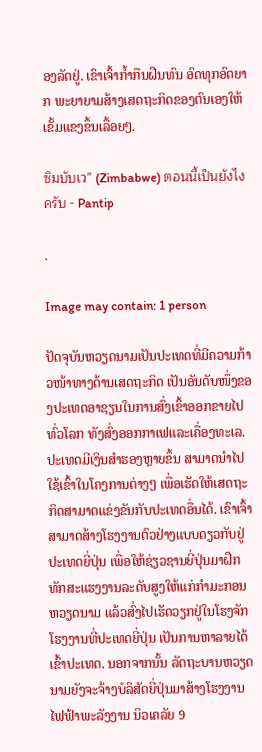ອງລັດຢູ່. ເຂົາເຈົ້າກໍ້າກືນຝືນທົນ ອົດທຸກອົດຍາກ ພະຍາຍາມສ້າງເສດຖະກິດຂອງຕົນເອງໃຫ້ ເຂັ້ມແຂງຂຶ້ນເລື້ອຍໆ.

ซิมบับเว” (Zimbabwe) ตอนนี้เป็นยังไงครับ - Pantip

.

Image may contain: 1 person

ປັດຈຸບັນຫວຽດນາມເປັນປະເທດທີ່ມີຄວາມກ້າວໜ້າທາງດ້ານເສດຖະກິດ ເປັນອັນດັບໜຶ່ງຂອງປະເທດອາຊຽນໃນການສົ່ງເຂົ້າອອກຂາຍໄປທົ່ວໂລກ ທັງສົ່ງອອກກາເຟແລະເຄື່ອງທະເລ. ປະເທດມີເງິນສໍາຮອງຫຼາຍຂຶ້ນ ສາມາດນໍາໄປໃຊ້ເຂົ້າໃນໂຄງການຕ່າງໆ ເພື່ອເຮັດໃຫ້ເສດຖະກິດສາມາດແຂ່ງຂັນກັບປະເທດອື່ນໄດ້. ເຂົາເຈົ້າສາມາດສ້າງໂຮງງານຕົວຢ່າງແບບດຽວກັບຢູ່ປະເທດຍີ່ປຸ່ນ ເພື່ອໃຫ້ຊ່ຽວຊານຍີ່ປຸ່ນມາຝຶກທັກສະແຮງງານລະດັບສູງໃຫ້ແກ່ກໍາມະກອນຫວຽດນາມ ແລ້ວສົ່ງໄປເຮັດວຽກຢູ່ໃນໂຮງຈັກໂຮງງານທີ່ປະເທດຍີ່ປຸ່ນ ເປັນການຫາລາຍໄດ້ເຂົ້າປະເທດ. ນອກຈາກນັ້ນ ລັດຖະບານຫວຽດນາມຍັງຈະຈ້າງບໍລິສັດຍີ່ປຸ່ນມາສ້າງໂຮງງານໄຟຟ້າພະລັງງານ ນິວເຄລັຍ 9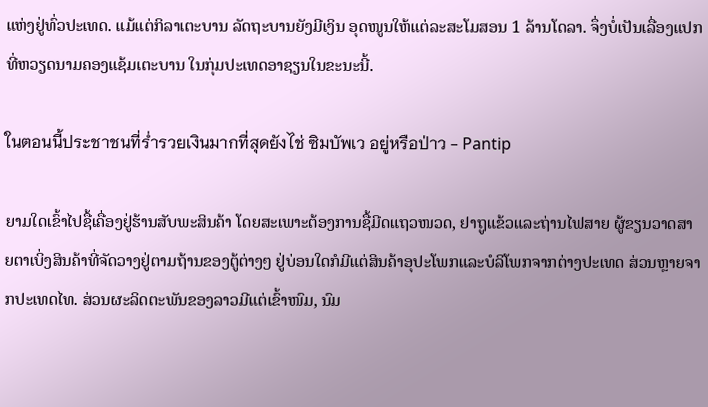ແຫ່ງຢູ່ທົ່ວປະເທດ. ແມ້ແຕ່ກິລາເຕະບານ ລັດຖະບານຍັງມີເງິນ ອຸດໜູນໃຫ້ແຕ່ລະສະໂມສອນ 1 ລ້ານໂດລາ. ຈຶ່ງບໍ່ເປັນເລື່ອງແປກທີ່ຫວຽດນາມຄອງແຊ້ມເຕະບານ ໃນກຸ່ມປະເທດອາຊຽນໃນຂະນະນີ້.

ในตอนนี้ประชาชนที่ร่ำรวยเงินมากที่สุดยังไช่ ซิมบัพเว อยู่หรือป่าว - Pantip

ຍາມໃດເຂົ້າໄປຊື້ເຄື່ອງຢູ່ຮ້ານສັບພະສິນຄ້າ ໂດຍສະເພາະຕ້ອງການຊື້ມີດແຖວໜວດ, ຢາຖູແຂ້ວແລະຖ່ານໄຟສາຍ ຜູ້ຂຽນວາດສາຍຕາເບິ່ງສິນຄ້າທີ່ຈັດວາງຢູ່ຕາມຖ້ານຂອງຕູ້ຕ່າງໆ ຢູ່ບ່ອນໃດກໍມີແຕ່ສິນຄ້າອຸປະໂພກແລະບໍລິໂພກຈາກຕ່າງປະເທດ ສ່ວນຫຼາຍຈາກປະເທດໄທ. ສ່ວນຜະລິດຕະພັນຂອງລາວມີແຕ່ເຂົ້າໜົມ, ນົມ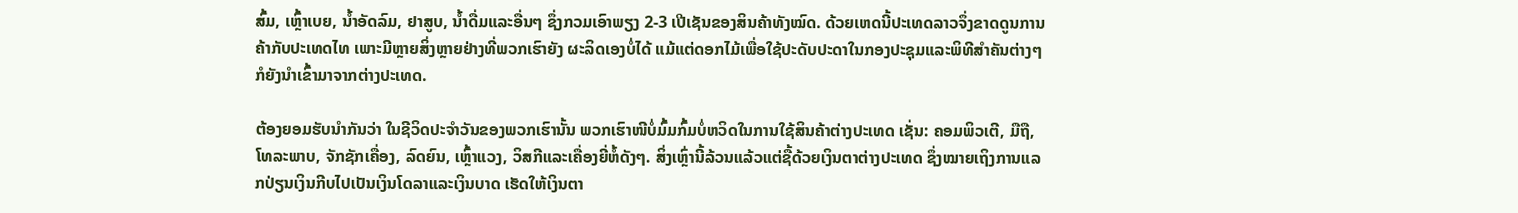ສົ້ມ, ເຫຼົ້າເບຍ, ນໍ້າອັດລົມ, ຢາສູບ, ນໍ້າດື່ມແລະອື່ນໆ ຊຶ່ງກວມເອົາພຽງ 2-3 ເປີເຊັນຂອງສິນຄ້າທັງໝົດ. ດ້ວຍເຫດນີ້ປະເທດລາວຈຶ່ງຂາດດູນການຄ້າກັບປະເທດໄທ ເພາະມີຫຼາຍສິ່ງຫຼາຍຢ່າງທີ່ພວກເຮົາຍັງ ຜະລິດເອງບໍ່ໄດ້ ແມ້ແຕ່ດອກໄມ້ເພື່ອໃຊ້ປະດັບປະດາໃນກອງປະຊຸມແລະພິທີສໍາຄັນຕ່າງໆ ກໍຍັງນໍາເຂົ້າມາຈາກຕ່າງປະເທດ.

ຕ້ອງຍອມຮັບນໍາກັນວ່າ ໃນຊີວິດປະຈໍາວັນຂອງພວກເຮົານັ້ນ ພວກເຮົາໜີບໍ່ມົ້ມກົ້ມບໍ່ຫວິດໃນການໃຊ້ສິນຄ້າຕ່າງປະເທດ ເຊັ່ນ: ຄອມພິວເຕີ, ມືຖື, ໂທລະພາບ, ຈັກຊັກເຄື່ອງ, ລົດຍົນ, ເຫຼົ້າແວງ, ວິສກີແລະເຄື່ອງຍີ່ຫໍ້ດັງໆ. ສິ່ງເຫຼົ່ານີ້ລ້ວນແລ້ວແຕ່ຊື້ດ້ວຍເງິນຕາຕ່າງປະເທດ ຊຶ່ງໝາຍເຖິງການແລກປ່ຽນເງິນກີບໄປເປັນເງິນໂດລາແລະເງິນບາດ ເຮັດໃຫ້ເງິນຕາ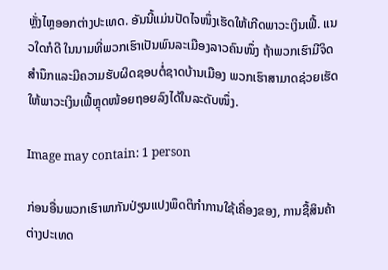ຫຼັ່ງໄຫຼອອກຕ່າງປະເທດ. ອັນນີ້ແມ່ນປັດໄຈໜຶ່ງເຮັດໃຫ້ເກີດພາວະເງິນເຟີ້. ແນວໃດກໍດີ ໃນນາມທີ່ພວກເຮົາເປັນພົນລະເມືອງລາວຄົນໜຶ່ງ ຖ້າພວກເຮົາມີຈິດສໍານຶກແລະມີຄວາມຮັບຜິດຊອບຕໍ່ຊາດບ້ານເມືອງ ພວກເຮົາສາມາດຊ່ວຍເຮັດໃຫ້ພາວະເງິນເຟີ້ຫຼຸດໜ້ອຍຖອຍລົງໄດ້ໃນລະດັບໜຶ່ງ.

Image may contain: 1 person

ກ່ອນອື່ນພວກເຮົາພາກັນປ່ຽນແປງພຶດຕິກໍາການໃຊ້ເຄື່ອງຂອງ, ການຊື້ສິນຄ້າຕ່າງປະເທດ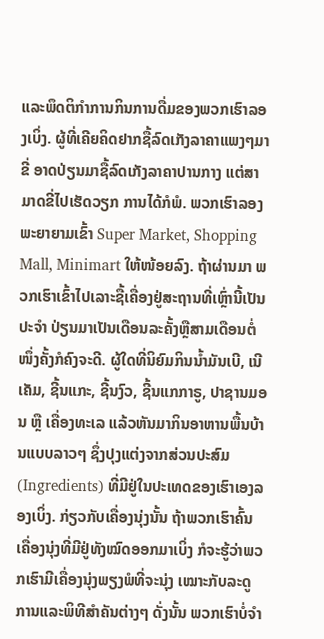ແລະພຶດຕິກໍາການກິນການດື່ມຂອງພວກເຮົາລອງເບິ່ງ. ຜູ້ທີ່ເຄີຍຄິດຢາກຊື້ລົດເກັງລາຄາແພງໆມາຂີ່ ອາດປ່ຽນມາຊື້ລົດເກັງລາຄາປານກາງ ແຕ່ສາມາດຂີ່ໄປເຮັດວຽກ ການໄດ້ກໍພໍ. ພວກເຮົາລອງ ພະຍາຍາມເຂົ້າ Super Market, Shopping Mall, Minimart ໃຫ້ໜ້ອຍລົງ. ຖ້າຜ່ານມາ ພວກເຮົາເຂົ້າໄປເລາະຊື້ເຄື່ອງຢູ່ສະຖານທີ່ເຫຼົ່ານີ້ເປັນປະຈໍາ ປ່ຽນມາເປັນເດືອນລະຄັ້ງຫຼືສາມເດືອນຕໍ່ໜຶ່ງຄັ້ງກໍຄົງຈະດີ. ຜູ້ໃດທີ່ນິຍົມກິນນໍ້າມັນເບີ, ເນີເຄັມ, ຊີ້ນແກະ, ຊີ້ນງົວ, ຊີ້ນແກກາຣູ, ປາຊານມອນ ຫຼື ເຄື່ອງທະເລ ແລ້ວຫັນມາກິນອາຫານພື້ນບ້ານແບບລາວໆ ຊຶ່ງປຸງແຕ່ງຈາກສ່ວນປະສົມ (Ingredients) ທີ່ມີຢູ່ໃນປະເທດຂອງເຮົາເອງລອງເບິ່ງ. ກ່ຽວກັບເຄື່ອງນຸ່ງນັ້ນ ຖ້າພວກເຮົາຄົ້ນເຄື່ອງນຸ່ງທີ່ມີຢູ່ທັງໝົດອອກມາເບິ່ງ ກໍຈະຮູ້ວ່າພວກເຮົາມີເຄື່ອງນຸ່ງພຽງພໍທີ່ຈະນຸ່ງ ເໝາະກັບລະດູ ການແລະພິທີສໍາຄັນຕ່າງໆ ດັ່ງນັ້ນ ພວກເຮົາບໍ່ຈໍາ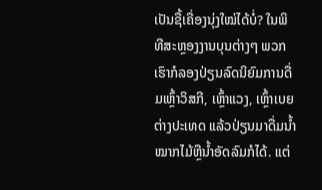ເປັນຊື້ເຄື່ອງນຸ່ງໃໝ່ໄດ້ບໍ່? ໃນພິທີສະຫຼອງງານບຸນຕ່າງໆ ພວກເຮົາກໍລອງປ່ຽນລົດນິຍົມການດື່ມເຫຼົ້າວິສກີ, ເຫຼົ້າແວງ, ເຫຼົ້າເບຍຕ່າງປະເທດ ແລ້ວປ່ຽນມາດື່ມນໍ້າໝາກໄມ້ຫຼືນໍ້າອັດລົມກໍໄດ້. ແຕ່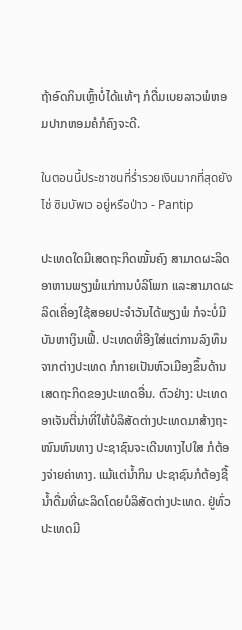ຖ້າອົດກິນເຫຼົ້າບໍ່ໄດ້ແທ້ໆ ກໍດື່ມເບຍລາວພໍຫອມປາກຫອມຄໍກໍຄົງຈະດີ.

ในตอนนี้ประชาชนที่ร่ำรวยเงินมากที่สุดยังไช่ ซิมบัพเว อยู่หรือป่าว - Pantip

ປະເທດໃດມີເສດຖະກິດໝັ້ນຄົງ ສາມາດຜະລິດອາຫານພຽງພໍແກ່ການບໍລິໂພກ ແລະສາມາດຜະລິດເຄື່ອງໃຊ້ສອຍປະຈໍາວັນໄດ້ພຽງພໍ ກໍຈະບໍ່ມີບັນຫາເງິນເຟີ້. ປະເທດທີ່ອີງໃສ່ແຕ່ການລົງທຶນຈາກຕ່າງປະເທດ ກໍກາຍເປັນຫົວເມືອງຂຶ້ນດ້ານເສດຖະກິດຂອງປະເທດອື່ນ. ຕົວຢ່າງ: ປະເທດອາເຈັນຕີ່ນ່າທີ່ໃຫ້ບໍລິສັດຕ່າງປະເທດມາສ້າງຖະໜົນຫົນທາງ ປະຊາຊົນຈະເດີນທາງໄປໃສ ກໍຕ້ອງຈ່າຍຄ່າທາງ. ແມ້ແຕ່ນໍ້າກິນ ປະຊາຊົນກໍຕ້ອງຊື້ນໍ້າດື່ມທີ່ຜະລິດໂດຍບໍລິສັດຕ່າງປະເທດ. ຢູ່ທົ່ວປະເທດມີ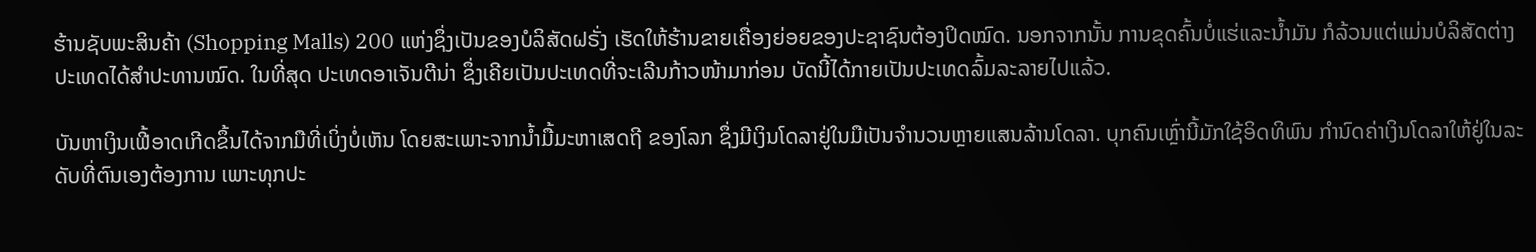ຮ້ານຊັບພະສິນຄ້າ (Shopping Malls) 200 ແຫ່ງຊຶ່ງເປັນຂອງບໍລິສັດຝຣັ່ງ ເຮັດໃຫ້ຮ້ານຂາຍເຄື່ອງຍ່ອຍຂອງປະຊາຊົນຕ້ອງປິດໝົດ. ນອກຈາກນັ້ນ ການຂຸດຄົ້ນບໍ່ແຮ່ແລະນໍ້າມັນ ກໍລ້ວນແຕ່ແມ່ນບໍລິສັດຕ່າງປະເທດໄດ້ສໍາປະທານໝົດ. ໃນທີ່ສຸດ ປະເທດອາເຈັນຕີນ່າ ຊຶ່ງເຄີຍເປັນປະເທດທີ່ຈະເລີນກ້າວໜ້າມາກ່ອນ ບັດນີ້ໄດ້ກາຍເປັນປະເທດລົ້ມລະລາຍໄປແລ້ວ.

ບັນຫາເງິນເຟີ້ອາດເກີດຂຶ້ນໄດ້ຈາກມືທີ່ເບິ່ງບໍ່ເຫັນ ໂດຍສະເພາະຈາກນໍ້າມື້ມະຫາເສດຖີ ຂອງໂລກ ຊຶ່ງມີເງິນໂດລາຢູ່ໃນມືເປັນຈໍານວນຫຼາຍແສນລ້ານໂດລາ. ບຸກຄົນເຫຼົ່ານີ້ມັກໃຊ້ອິດທິພົນ ກໍານົດຄ່າເງິນໂດລາໃຫ້ຢູ່ໃນລະດັບທີ່ຕົນເອງຕ້ອງການ ເພາະທຸກປະ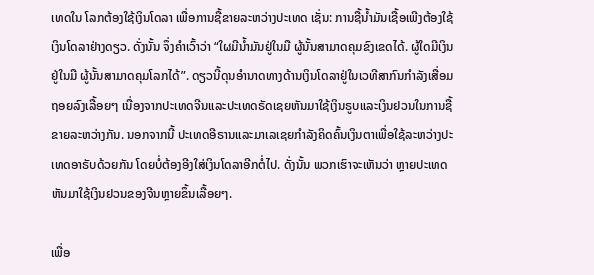ເທດໃນ ໂລກຕ້ອງໃຊ້ເງິນໂດລາ ເພື່ອການຊື້ຂາຍລະຫວ່າງປະເທດ ເຊັ່ນ: ການຊື້ນໍ້າມັນເຊື້ອເພີງຕ້ອງໃຊ້ເງິນໂດລາຢ່າງດຽວ. ດັ່ງນັ້ນ ຈຶ່ງຄໍາເວົ້າວ່າ “ໃຜມີນໍ້າມັນຢູ່ໃນມື ຜູ້ນັ້ນສາມາດຄຸມຂົງເຂດໄດ້. ຜູ້ໃດມີເງິນຢູ່ໃນມື ຜູ້ນັ້ນສາມາດຄຸມໂລກໄດ້”. ດຽວນີ້ດຸນອໍານາດທາງດ້ານເງິນໂດລາຢູ່ໃນເວທີສາກົນກໍາລັງເສື່ອມຖອຍລົງເລື້ອຍໆ ເນື່ອງຈາກປະເທດຈີນແລະປະເທດຣັດເຊຍຫັນມາໃຊ້ເງິນຣູບແລະເງິນຢວນໃນການຊື້ຂາຍລະຫວ່າງກັນ. ນອກຈາກນີ້ ປະເທດອີຣານແລະມາເລເຊຍກໍາລັງຄິດຄົ້ນເງິນຕາເພື່ອໃຊ້ລະຫວ່າງປະເທດອາຣັບດ້ວຍກັນ ໂດຍບໍ່ຕ້ອງອີງໃສ່ເງິນໂດລາອີກຕໍ່ໄປ. ດັ່ງນັ້ນ ພວກເຮົາຈະເຫັນວ່າ ຫຼາຍປະເທດຫັນມາໃຊ້ເງິນຢວນຂອງຈີນຫຼາຍຂຶ້ນເລື້ອຍໆ.

ເພື່ອ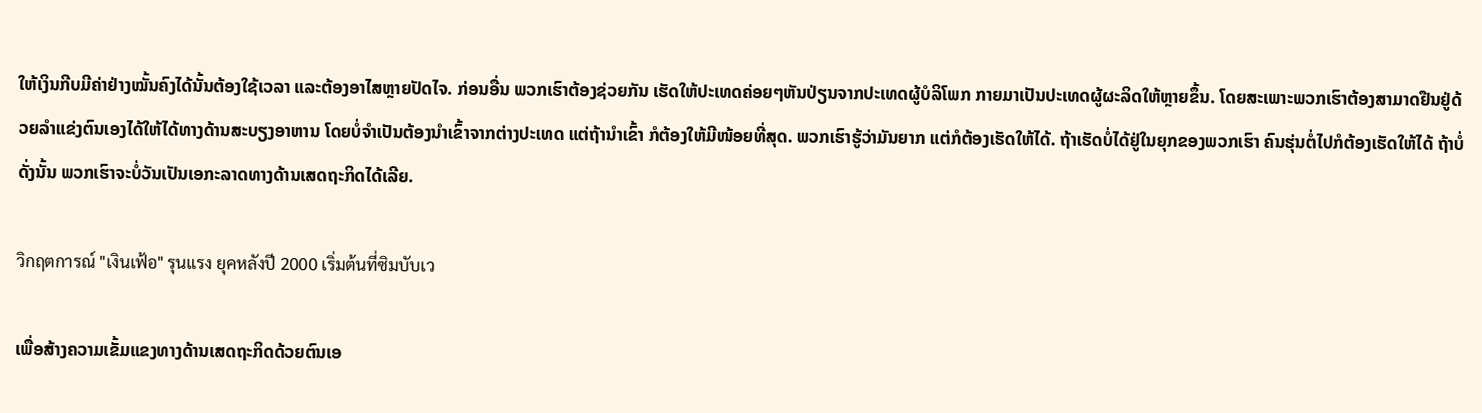ໃຫ້ເງິນກີບມີຄ່າຢ່າງໝັ້ນຄົງໄດ້ນັ້ນຕ້ອງໃຊ້ເວລາ ແລະຕ້ອງອາໄສຫຼາຍປັດໄຈ. ກ່ອນອື່ນ ພວກເຮົາຕ້ອງຊ່ວຍກັນ ເຮັດໃຫ້ປະເທດຄ່ອຍໆຫັນປ່ຽນຈາກປະເທດຜູ້ບໍລິໂພກ ກາຍມາເປັນປະເທດຜູ້ຜະລິດໃຫ້ຫຼາຍຂຶ້ນ. ໂດຍສະເພາະພວກເຮົາຕ້ອງສາມາດຢືນຢູ່ດ້ວຍລໍາແຂ່ງຕົນເອງໄດ້ໃຫ້ໄດ້ທາງດ້ານສະບຽງອາຫານ ໂດຍບໍ່ຈໍາເປັນຕ້ອງນໍາເຂົ້າຈາກຕ່າງປະເທດ ແຕ່ຖ້ານໍາເຂົ້າ ກໍຕ້ອງໃຫ້ມີໜ້ອຍທີ່ສຸດ. ພວກເຮົາຮູ້ວ່າມັນຍາກ ແຕ່ກໍຕ້ອງເຮັດໃຫ້ໄດ້. ຖ້າເຮັດບໍ່ໄດ້ຢູ່ໃນຍຸກຂອງພວກເຮົາ ຄົນຮຸ່ນຕໍ່ໄປກໍຕ້ອງເຮັດໃຫ້ໄດ້ ຖ້າບໍ່ດັ່ງນັ້ນ ພວກເຮົາຈະບໍ່ວັນເປັນເອກະລາດທາງດ້ານເສດຖະກິດໄດ້ເລີຍ.

วิกฤตการณ์ "เงินเฟ้อ" รุนแรง ยุคหลังปี 2000 เริ่มต้นที่ซิมบับเว

ເພື່ອສ້າງຄວາມເຂັ້ມແຂງທາງດ້ານເສດຖະກິດດ້ວຍຕົນເອ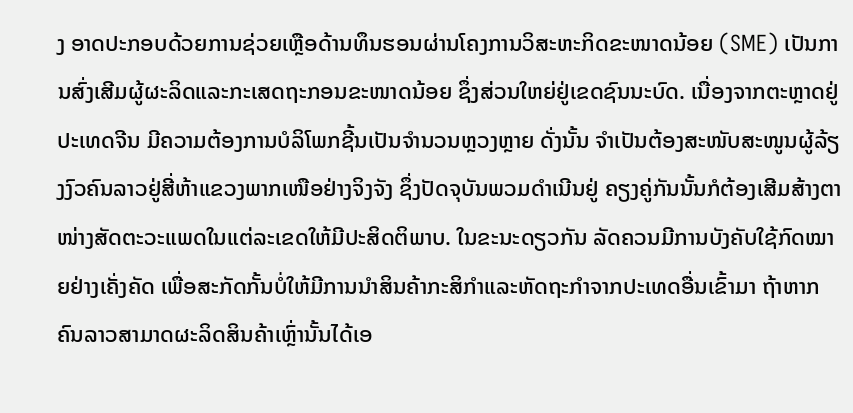ງ ອາດປະກອບດ້ວຍການຊ່ວຍເຫຼືອດ້ານທຶນຮອນຜ່ານໂຄງການວິສະຫະກິດຂະໜາດນ້ອຍ (SME) ເປັນການສົ່ງເສີມຜູ້ຜະລິດແລະກະເສດຖະກອນຂະໜາດນ້ອຍ ຊຶ່ງສ່ວນໃຫຍ່ຢູ່ເຂດຊົນນະບົດ. ເນື່ອງຈາກຕະຫຼາດຢູ່ປະເທດຈີນ ມີຄວາມຕ້ອງການບໍລິໂພກຊີ້ນເປັນຈໍານວນຫຼວງຫຼາຍ ດັ່ງນັ້ນ ຈໍາເປັນຕ້ອງສະໜັບສະໜູນຜູ້ລ້ຽງງົວຄົນລາວຢູ່ສີ່ຫ້າແຂວງພາກເໜືອຢ່າງຈິງຈັງ ຊຶ່ງປັດຈຸບັນພວມດໍາເນີນຢູ່ ຄຽງຄູ່ກັນນັ້ນກໍຕ້ອງເສີມສ້າງຕາໜ່າງສັດຕະວະແພດໃນແຕ່ລະເຂດໃຫ້ມີປະສິດຕິພາບ. ໃນຂະນະດຽວກັນ ລັດຄວນມີການບັງຄັບໃຊ້ກົດໝາຍຢ່າງເຄັ່ງຄັດ ເພື່ອສະກັດກັ້ນບໍ່ໃຫ້ມີການນໍາສິນຄ້າກະສິກໍາແລະຫັດຖະກໍາຈາກປະເທດອື່ນເຂົ້າມາ ຖ້າຫາກຄົນລາວສາມາດຜະລິດສິນຄ້າເຫຼົ່ານັ້ນໄດ້ເອ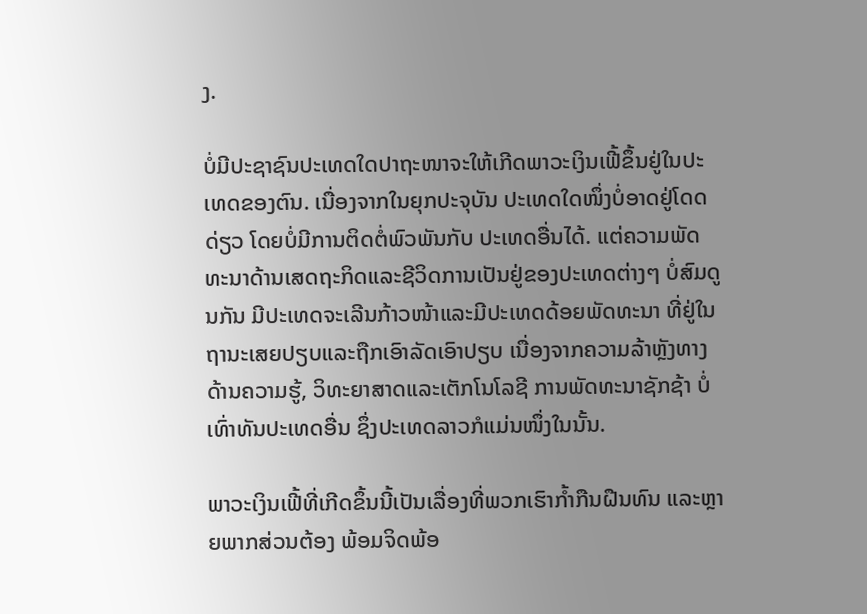ງ.

ບໍ່ມີປະຊາຊົນປະເທດໃດປາຖະໜາຈະໃຫ້ເກີດພາວະເງິນເຟີ້ຂຶ້ນຢູ່ໃນປະເທດຂອງຕົນ. ເນື່ອງຈາກໃນຍຸກປະຈຸບັນ ປະເທດໃດໜຶ່ງບໍ່ອາດຢູ່ໂດດດ່ຽວ ໂດຍບໍ່ມີການຕິດຕໍ່ພົວພັນກັບ ປະເທດອື່ນໄດ້. ແຕ່ຄວາມພັດທະນາດ້ານເສດຖະກິດແລະຊີວິດການເປັນຢູ່ຂອງປະເທດຕ່າງໆ ບໍ່ສົມດູນກັນ ມີປະເທດຈະເລີນກ້າວໜ້າແລະມີປະເທດດ້ອຍພັດທະນາ ທີ່ຢູ່ໃນຖານະເສຍປຽບແລະຖືກເອົາລັດເອົາປຽບ ເນື່ອງຈາກຄວາມລ້າຫຼັງທາງດ້ານຄວາມຮູ້, ວິທະຍາສາດແລະເຕັກໂນໂລຊີ ການພັດທະນາຊັກຊ້າ ບໍ່ເທົ່າທັນປະເທດອື່ນ ຊຶ່ງປະເທດລາວກໍແມ່ນໜຶ່ງໃນນັ້ນ.

ພາວະເງິນເຟີ້ທີ່ເກີດຂຶ້ນນີ້ເປັນເລື່ອງທີ່ພວກເຮົາກໍ້າກືນຝືນທົນ ແລະຫຼາຍພາກສ່ວນຕ້ອງ ພ້ອມຈິດພ້ອ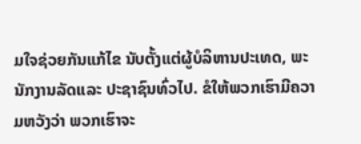ມໃຈຊ່ວຍກັນແກ້ໄຂ ນັບຕັ້ງແຕ່ຜູ້ບໍລິຫານປະເທດ, ພະນັກງານລັດແລະ ປະຊາຊົນທົ່ວໄປ. ຂໍໃຫ້ພວກເຮົາມີຄວາມຫວັງວ່າ ພວກເຮົາຈະ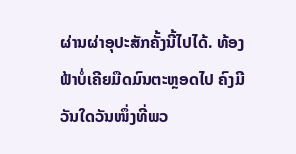ຜ່ານຜ່າອຸປະສັກຄັ້ງນີ້ໄປໄດ້. ທ້ອງຟ້າບໍ່ເຄີຍມືດມົນຕະຫຼອດໄປ ຄົງມີວັນໃດວັນໜຶ່ງທີ່ພວ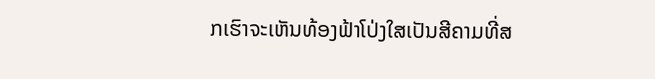ກເຮົາຈະເຫັນທ້ອງຟ້າໂປ່ງໃສເປັນສີຄາມທີ່ສ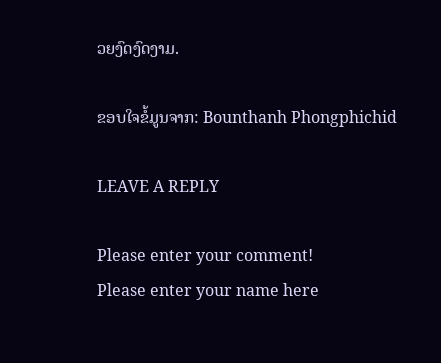ວຍງົດງົດງາມ.

ຂອບໃຈຂໍ້ມູນຈາກ: Bounthanh Phongphichid

LEAVE A REPLY

Please enter your comment!
Please enter your name here